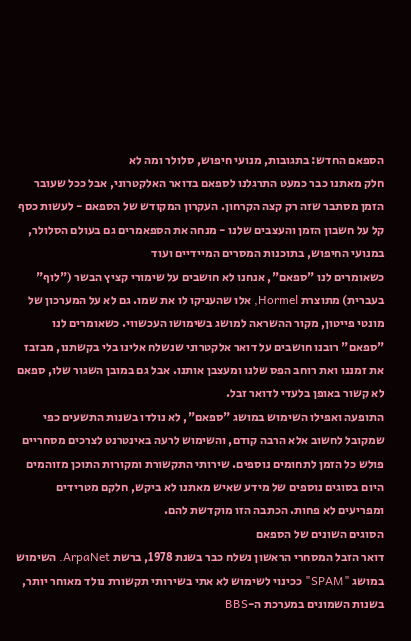הספאם החדש: בתגובות, מנועי חיפוש, סלולר ומה לא
חלק מאתנו כבר כמעט התרגלנו לספאם בדואר האלקטרוני, אבל ככל שעובר הזמן מסתבר שזה רק קצה הקרחון. העקרון המקודש של הספאם - לעשות כסף קל על חשבון הזמן והעצבים שלנו - מנחה את הספאמרים גם בעולם הסלולר, במנועי החיפוש, בתוכנות המסרים המיידיים ועוד
כשאומרים לנו "ספאם", אנחנו לא חושבים על שימורי קציץ הבשר ("לוף" בעברית) מתוצרת Hormel, אלו שהעניקו לו את שמו. גם לא על המערכון של מונטי פייטון, מקור ההשראה למושג בשימושו העכשווי. כשאומרים לנו "ספאם" רובנו חושבים על דואר אלקטרוני שנשלח אלינו בלי בקשתנו, מבזבז את זמננו ואת רוחב הפס שלנו ומעצבן אותנו. אבל גם במובן השגור שלו, ספאם לא קשור באופן בלעדי לדואר זבל.
התופעה ואפילו השימוש במושג "ספאם", לא נולדו בשנות התשעים כפי שמקובל לחשוב אלא הרבה קודם, והשימוש לרעה באינטרנט לצרכים מסחריים פולש כל הזמן לתחומים נוספים. שירותי התקשורת ומקורות התוכן מזוהמים היום בסוגים נוספים של מידע שאיש מאתנו לא ביקש, חלקם מטרידים ומפריעים לא פחות. הכתבה הזו מוקדשת להם.
הסוגים השונים של הספאם
דואר הזבל המסחרי הראשון נשלח כבר בשנת 1978, ברשת ArpaNet. השימוש במושג "SPAM" ככינוי לשימוש לא אתי בשירותי תקשורת נולד מאוחר יותר, בשנות השמונים במערכת ה-BBS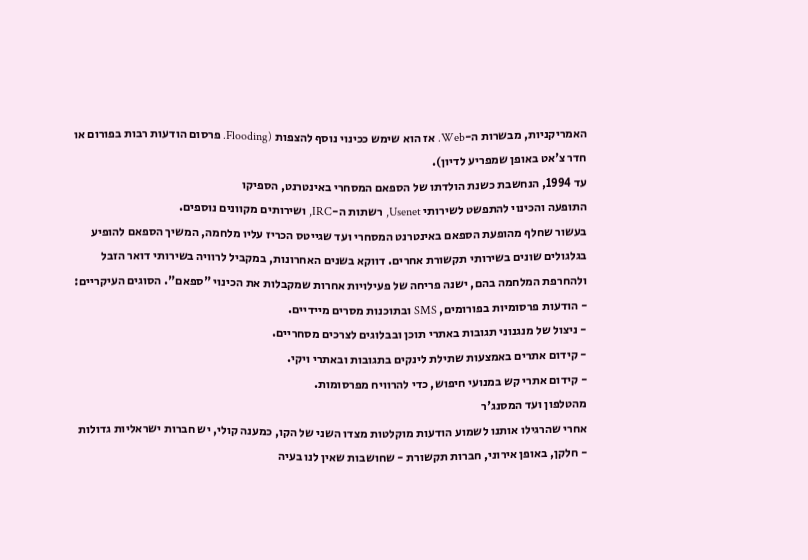האמריקניות, מבשרות ה-Web. אז הוא שימש ככינוי נוסף להצפות (Flooding. פרסום הודעות רבות בפורום או חדר צ'אט באופן שמפריע לדיון).
עד 1994, הנחשבת כשנת הולדתו של הספאם המסחרי באינטרנט, הספיקו
התופעה והכינוי להתפשט לשירותי Usenet, רשתות ה-IRC, ושירותים מקוונים נוספים.
בעשור שחלף מהופעת הספאם באינטרנט המסחרי ועד שגייטס הכריז עליו מלחמה, המשיך הספאם להופיע בגלגולים שונים בשירותי תקשורת אחרים. דווקא בשנים האחרונות, במקביל לרוויה בשירותי דואר הזבל ולהחרפת המלחמה בהם, ישנה פריחה של פעילויות אחרות שמקבלות את הכינוי "ספאם". הסוגים העיקריים:
- הודעות פרסומיות בפורומים, SMS ובתוכנות מסרים מיידיים.
- ניצול של מנגנוני תגובות באתרי תוכן ובבלוגים לצרכים מסחריים.
- קידום אתרים באמצעות שתילת לינקים בתגובות ובאתרי ויקי.
- קידום אתרי קש במנועי חיפוש, כדי להרוויח מפרסומות.
מהטלפון ועד המסנג'ר
אחרי שהרגילו אותנו לשמוע הודעות מוקלטות מצדו השני של הקו, כמענה קולי, יש חברות ישראליות גדולות - חלקן, באופן אירוני, חברות תקשורת - שחושבות שאין לנו בעיה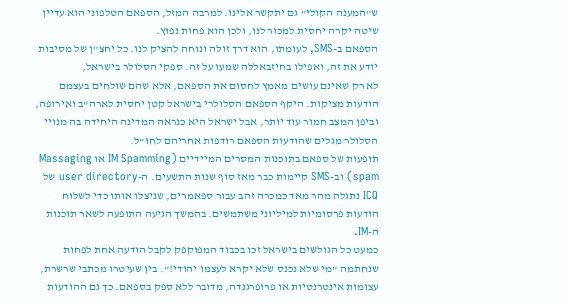ש"המענה הקולי" גם יתקשר אלינו. למרבה המזל, הספאם הטלפוני הוא עדיין שיטה יקרה יחסית למכור לנו, ולכן הוא פחות נפוץ.
הספאם ב-SMS, לעומתו, הוא דרך זולה ונוחה להציק לנו. כל יחצ"ן של מסיבות יודע את זה, ואפילו בחיזבאללה שמעו על זה. ספקי הסלולר בישראל,
לא רק שאינם עושים מאמץ לחסום את הספאם, אלא שהם שולחים בעצמם הודעות מציקות. היקף הספאם הסלולרי בישראל קטן יחסית לארה"ב ואירופה, וביפן המצב חמור עוד יותר, אבל ישראל היא כנראה המדינה היחידה בה מנויי הסלולר מגלים שהודעות הספאם רודפות אחריהם לחו"ל.
תופעות של ספאם בתוכנות המסרים המיידיים (IM Spamming או Massaging spam) וב-SMS קיימות כבר מאז סוף שנות התשעים. ה-user directory של ICQ נתגלה מהר מאד כמכרה זהב עבור ספאמרים, שניצלו אותו כדי לשלוח הודעות פרסומיות למיליוני משתמשים. בהמשך הגיעה התופעה לשאר תוכנות ה-IM.
כמעט כל הגולשים בישראל זכו בכבוד המפוקפק לקבל הודעה אחת לפחות שנחתמה "מי שלא נכנס שלא יקרא לעצמו יהודי!". בין שעיטרו מכתבי שרשרת, עצומות אינטרנטיות או פרופרגנדה, מדובר ללא ספק בספאם. כך גם ההודעות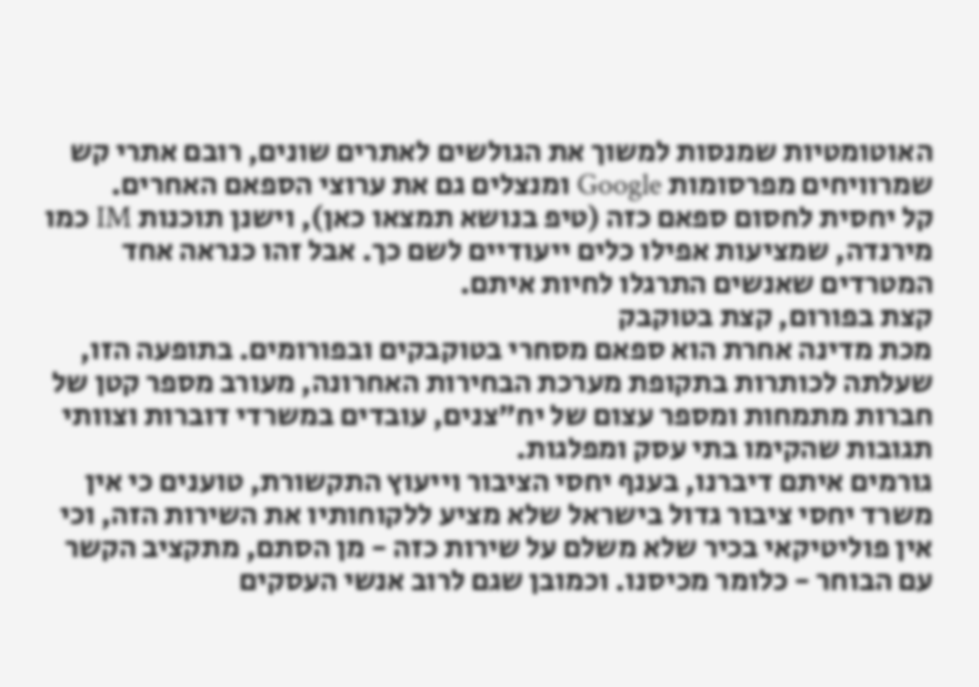האוטומטיות שמנסות למשוך את הגולשים לאתרים שונים, רובם אתרי קש שמרוויחים מפרסומות Google ומנצלים גם את ערוצי הספאם האחרים.
קל יחסית לחסום ספאם כזה (טיפ בנושא תמצאו כאן), וישנן תוכנות IM כמו מירנדה, שמציעות אפילו כלים ייעודיים לשם כך. אבל זהו כנראה אחד המטרדים שאנשים התרגלו לחיות איתם.
קצת בפורום, קצת בטוקבק
מכת מדינה אחרת הוא ספאם מסחרי בטוקבקים ובפורומים. בתופעה הזו, שעלתה לכותרות בתקופת מערכת הבחירות האחרונה, מעורב מספר קטן של חברות מתמחות ומספר עצום של יח"צנים, עובדים במשרדי דוברות וצוותי תגובות שהקימו בתי עסק ומפלגות.
גורמים איתם דיברנו, בענף יחסי הציבור וייעוץ התקשורת, טוענים כי אין משרד יחסי ציבור גדול בישראל שלא מציע ללקוחותיו את השירות הזה, וכי אין פוליטיקאי בכיר שלא משלם על שירות כזה - מן הסתם, מתקציב הקשר עם הבוחר - כלומר מכיסנו. וכמובן שגם לרוב אנשי העסקים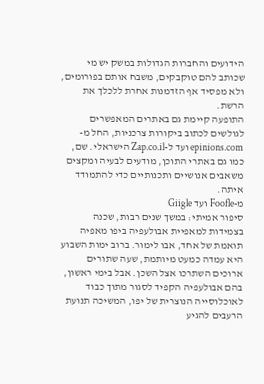הידועים והחברות הגדולות במשק יש מי שכותב להם טוקבקים, משבח אותם בפורומים, ולא מפסיד אף הזדמנות אחרת ללכלך את הרשת.
התופעה קיימת גם באתרים המאפשרים לגולשים לכתוב ביקורות צרכניות, החל מ-epinions.com ועד ל-Zap.co.il הישראלי. שם, כמו גם באתרי התוכן, מודעים לבעיה ומקצים משאבים אנושיים ותכנותיים כדי להתמודד איתה.
מ-Foofle ועד Giigle
סיפור אמיתי: במשך שנים רבות, שכנה בצמידות למאפיית אבולעפיה ביפו מאפיה תואמת של אחד, אבו לימור. ברוב ימות השבוע היא עמדה כמעט מיותמת, שעה שתורים ארוכים השתרכו אצל השכן. אבל בימי ראשון, בהם אבולעפיה הקפיד לסגור מתוך כבוד לאוכלוסייה הנוצרית של יפו, המשיכה תנועת הרעבים להגיע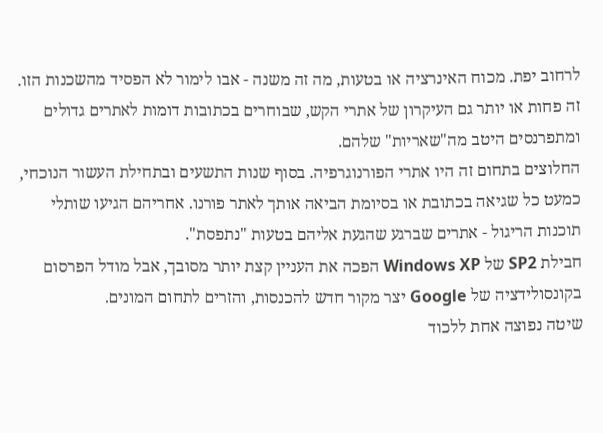לרחוב יפת. מכוח האינרציה או בטעות, מה זה משנה - אבו לימור לא הפסיד מהשכנות הזו.
זה פחות או יותר גם העיקרון של אתרי הקש, שבוחרים בכתובות דומות לאתרים גדולים ומתפרנסים היטב מה"שאריות" שלהם.
החלוצים בתחום זה היו אתרי הפורנוגרפיה. בסוף שנות התשעים ובתחילת העשור הנוכחי, כמעט כל שגיאה בכתובת או בסיומת הביאה אותך לאתר פורנו. אחריהם הגיעו שותלי תוכנות הריגול - אתרים שברגע שהגעת אליהם בטעות "נתפסת".
חבילת SP2 של Windows XP הפכה את העניין קצת יותר מסובך, אבל מודל הפרסום בקונסולידציה של Google יצר מקור חדש להכנסות, והזרים לתחום המונים.
שיטה נפוצה אחת ללכוד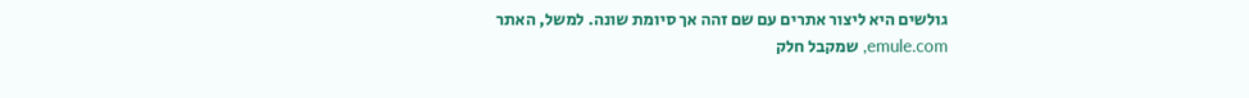גולשים היא ליצור אתרים עם שם זהה אך סיומת שונה. למשל, האתר emule.com, שמקבל חלק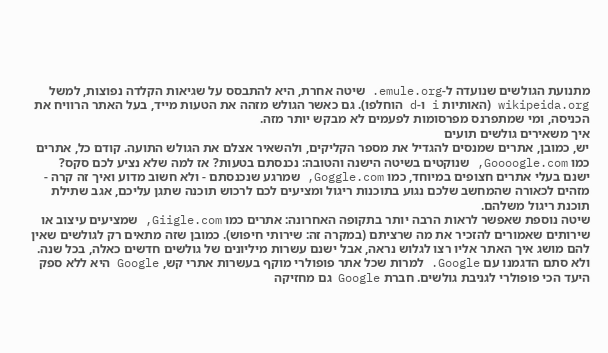מתנועת הגולשים שנועדה ל-emule.org. שיטה אחרת, היא להתבסס על שגיאות הקלדה נפוצות, למשל wikipeida.org (האותיות i ו-d הוחלפו). גם כאשר הגולש מזהה את הטעות מייד, בעל האתר הרוויח את הכניסה, ומי שמתפרנס מפרסומות לפעמים לא מבקש יותר מזה.
איך משאירים גולשים תועים
יש, כמובן, אתרים שמנסים להגדיל את מספר הקליקים, ולהשאיר אצלם את הגולש התועה. קודם כל, אתרים כמו Goooogle.com, שנוקטים בשיטה הישנה והטובה: נכנסתם בטעות? אז למה שלא נציע לכם סקס?
ישנם בעלי אתרים חצופים במיוחד, כמו Goggle.com, שמרגע שנכנסתם - ולא חשוב מדוע ואיך זה קרה - מזהים לכאורה שהמחשב שלכם נגוע בתוכנות ריגול ומציעים לכם לרכוש תוכנה שתגן עליכם, אגב שתילת תוכנת ריגול משלהם.
שיטה נוספת שאפשר לראות הרבה יותר בתקופה האחרונה: אתרים כמו Giigle.com, שמציעים עיצוב או שירותים שאמורים להזכיר את מה שרציתם (במקרה זה: שירותי חיפוש). כמובן שזה מתאים רק לגולשים שאין להם מושג איך האתר אליו רצו לגלוש נראה, אבל ישנם עשרות מיליונים של גולשים חדשים כאלה, בכל שנה.
ולא סתם הדגמנו עם Google. למרות שכל אתר פופולרי מוקף בעשרות אתרי קש, Google היא ללא ספק היעד הכי פופולרי לגניבת גולשים. חברת Google גם מחזיקה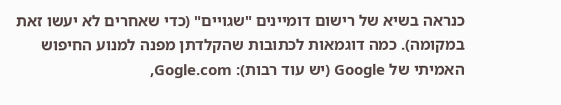כנראה בשיא של רישום דומיינים "שגויים" (כדי שאחרים לא יעשו זאת במקומה). כמה דוגמאות לכתובות שהקלדתן מפנה למנוע החיפוש האמיתי של Google (יש עוד רבות): Gogle.com,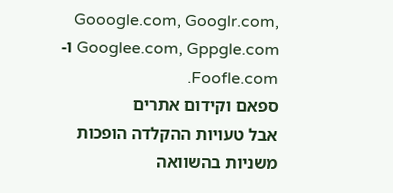Gooogle.com, Googlr.com, Googlee.com, Gppgle.com ו-Foofle.com.
ספאם וקידום אתרים
אבל טעויות ההקלדה הופכות משניות בהשוואה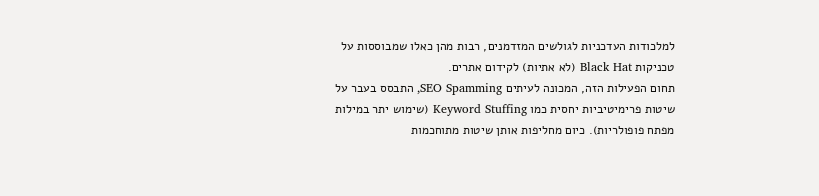למלכודות העדכניות לגולשים המזדמנים, רבות מהן כאלו שמבוססות על טכניקות Black Hat (לא אתיות) לקידום אתרים.
תחום הפעילות הזה, המכונה לעיתים SEO Spamming, התבסס בעבר על שיטות פרימיטיביות יחסית כמו Keyword Stuffing (שימוש יתר במילות מפתח פופולריות). כיום מחליפות אותן שיטות מתוחכמות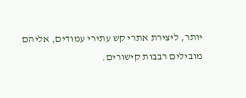יותר, ליצירת אתרי קש עתירי עמודים, אליהם מובילים רבבות קישורים.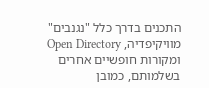התכנים בדרך כלל "נגנבים" מוויקיפדיה, Open Directory ומקורות חופשיים אחרים בשלמותם, כמובן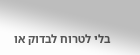בלי לטרוח לבדוק או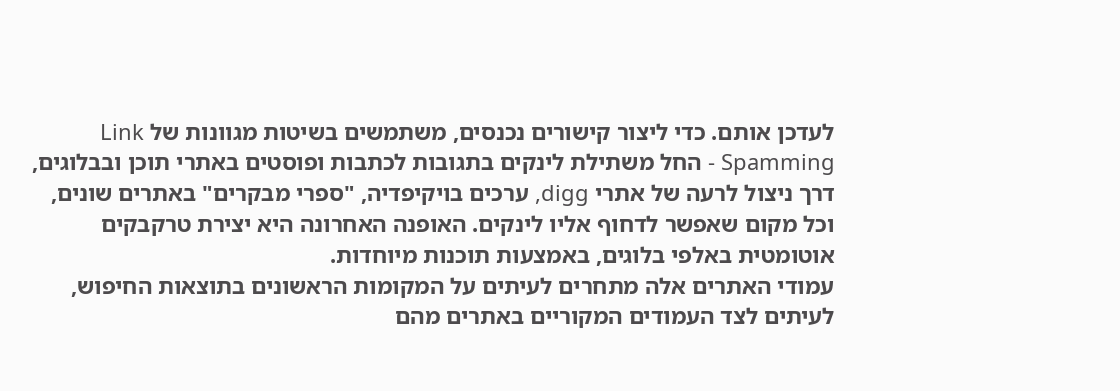לעדכן אותם. כדי ליצור קישורים נכנסים, משתמשים בשיטות מגוונות של Link Spamming - החל משתילת לינקים בתגובות לכתבות ופוסטים באתרי תוכן ובבלוגים, דרך ניצול לרעה של אתרי digg, ערכים בויקיפדיה, "ספרי מבקרים" באתרים שונים, וכל מקום שאפשר לדחוף אליו לינקים. האופנה האחרונה היא יצירת טרקבקים אוטומטית באלפי בלוגים, באמצעות תוכנות מיוחדות.
עמודי האתרים אלה מתחרים לעיתים על המקומות הראשונים בתוצאות החיפוש, לעיתים לצד העמודים המקוריים באתרים מהם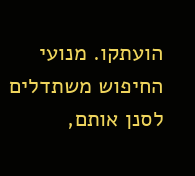הועתקו. מנועי החיפוש משתדלים לסנן אותם,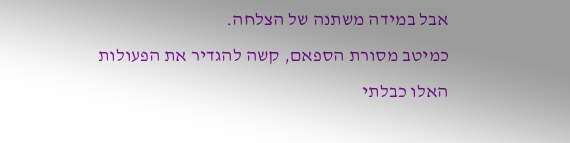אבל במידה משתנה של הצלחה.
כמיטב מסורת הספאם, קשה להגדיר את הפעולות האלו כבלתי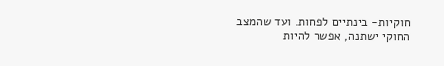חוקיות- בינתיים לפחות. ועד שהמצב החוקי ישתנה, אפשר להיות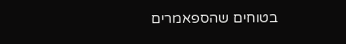בטוחים שהספאמרים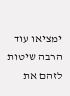ימציאו עוד הרבה שיטות לזהם את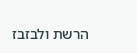הרשת ולבזבז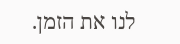לנו את הזמן.